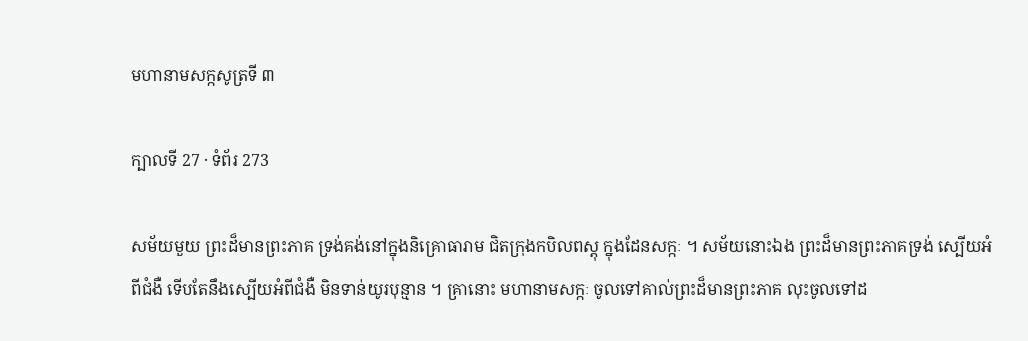មហានាមសក្កសូត្រទី ៣

ក្បាលទី 27 · ទំព័រ 273

សម័យមួយ ព្រះដ៏មានព្រះភាគ ទ្រង់គង់នៅក្នុងនិគ្រោធារាម ជិតក្រុងកបិលពស្តុ ក្នុងដែនសក្កៈ ។ សម័យនោះឯង ព្រះដ៏មានព្រះភាគទ្រង់ ស្បើយអំពីជំងឺ ទើបតែនឹងស្បើយអំពីជំងឺ មិនទាន់យូរបុន្មាន ។ គ្រានោះ មហានាមសក្កៈ ចូលទៅគាល់ព្រះដ៏មានព្រះភាគ លុះចូលទៅដ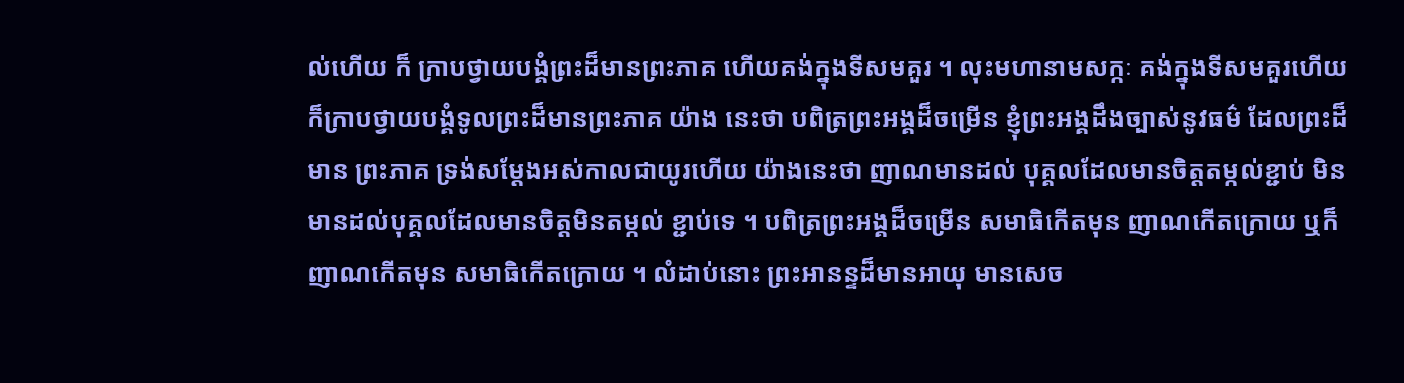ល់ហើយ ក៏ ក្រាបថ្វាយបង្គំព្រះដ៏មានព្រះភាគ ហើយគង់ក្នុងទីសមគួរ ។ លុះមហានាមសក្កៈ គង់ក្នុងទីសមគួរហើយ ក៏ក្រាបថ្វាយបង្គំទូលព្រះដ៏មានព្រះភាគ យ៉ាង នេះថា បពិត្រព្រះអង្គដ៏ចម្រើន ខ្ញុំព្រះអង្គដឹងច្បាស់នូវធម៌ ដែលព្រះដ៏មាន ព្រះភាគ ទ្រង់សម្តែងអស់កាលជាយូរហើយ យ៉ាងនេះថា ញាណមានដល់ បុគ្គលដែលមានចិត្តតម្កល់ខ្ជាប់ មិនមានដល់បុគ្គលដែលមានចិត្តមិនតម្កល់ ខ្ជាប់ទេ ។ បពិត្រព្រះអង្គដ៏ចម្រើន សមាធិកើតមុន ញាណកើតក្រោយ ឬក៏ ញាណកើតមុន សមាធិកើតក្រោយ ។ លំដាប់នោះ ព្រះអានន្ទដ៏មានអាយុ មានសេច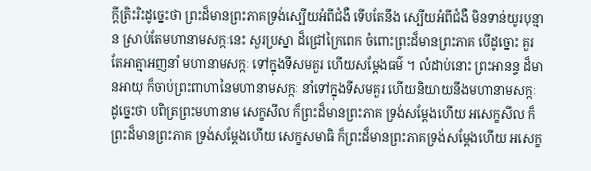ក្តីត្រិះរិះដូច្នេះថា ព្រះដ៏មានព្រះភាគទ្រង់ស្បើយអំពីជំងឺ ទើបតែនឹង ស្បើយអំពីជំងឺ មិនទាន់យូរបុន្មាន ស្រាប់តែមហានាមសក្កៈនេះ សួរប្រស្នា ដ៏ជ្រៅក្រៃពេក ចំពោះព្រះដ៏មានព្រះភាគ បើដូច្នោះ គួរតែអាត្មាអញនាំ មហានាមសក្កៈ ទៅក្នុងទីសមគួរ ហើយសម្តែងធម៌ ។ លំដាប់នោះ ព្រះអានន្ទ ដ៏មានអាយុ ក៏ចាប់ព្រះពាហានៃមហានាមសក្កៈ នាំទៅក្នុងទីសមគួរ ហើយនិយាយនឹងមហានាមសក្កៈដូច្នេះថា បពិត្រព្រះមហានាម សេក្ខសីល ក៏ព្រះដ៏មានព្រះភាគ ទ្រង់សម្តែងហើយ អសេក្ខសីល ក៏ព្រះដ៏មានព្រះភាគ ទ្រង់សម្តែងហើយ សេក្ខសមាធិ ក៏ព្រះដ៏មានព្រះភាគទ្រង់សម្តែងហើយ អសេក្ខ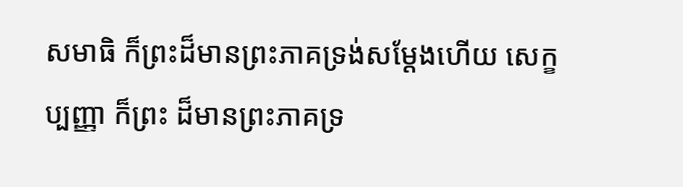សមាធិ ក៏ព្រះដ៏មានព្រះភាគទ្រង់សម្តែងហើយ សេក្ខប្បញ្ញា ក៏ព្រះ ដ៏មានព្រះភាគទ្រ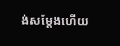ង់សម្តែងហើយ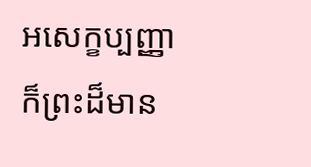អសេក្ខប្បញ្ញា ក៏ព្រះដ៏មាន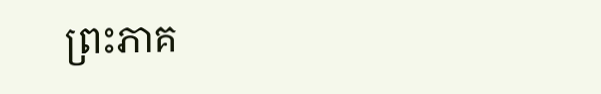ព្រះភាគ